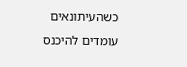כשהעיתונאים עומדים להיכנס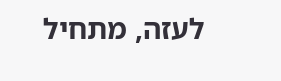לעזה, מתחיל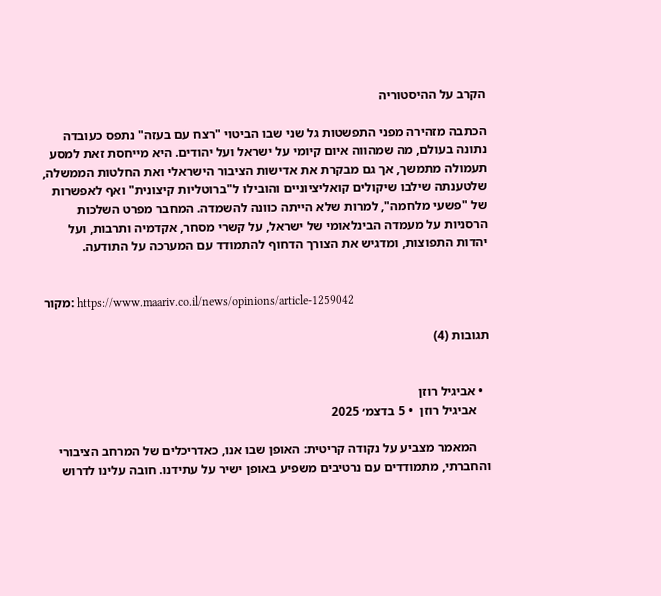הקרב על ההיסטוריה

הכתבה מזהירה מפני התפשטות גל שני שבו הביטוי "רצח עם בעזה" נתפס כעובדה נתונה בעולם, מה שמהווה איום קיומי על ישראל ועל יהודים. היא מייחסת זאת למסע תעמולה מתמשך, אך גם מבקרת את אדישות הציבור הישראלי ואת החלטות הממשלה, שלטענתה שילבו שיקולים קואליציוניים והובילו ל"ברוטליות קיצונית" ואף לאפשרות של "פשעי מלחמה", למרות שלא הייתה כוונה להשמדה. המחבר מפרט השלכות הרסניות על מעמדה הבינלאומי של ישראל, על קשרי מסחר, אקדמיה ותרבות, ועל יהדות התפוצות, ומדגיש את הצורך הדחוף להתמודד עם המערכה על התודעה.


מקור: https://www.maariv.co.il/news/opinions/article-1259042

תגובות (4)


  • אביגיל רוזן
    אביגיל רוזן  • 5 בדצמ׳ 2025

    המאמר מצביע על נקודה קריטית: האופן שבו אנו, כאדריכלים של המרחב הציבורי והחברתי, מתמודדים עם נרטיבים משפיע באופן ישיר על עתידנו. חובה עלינו לדרוש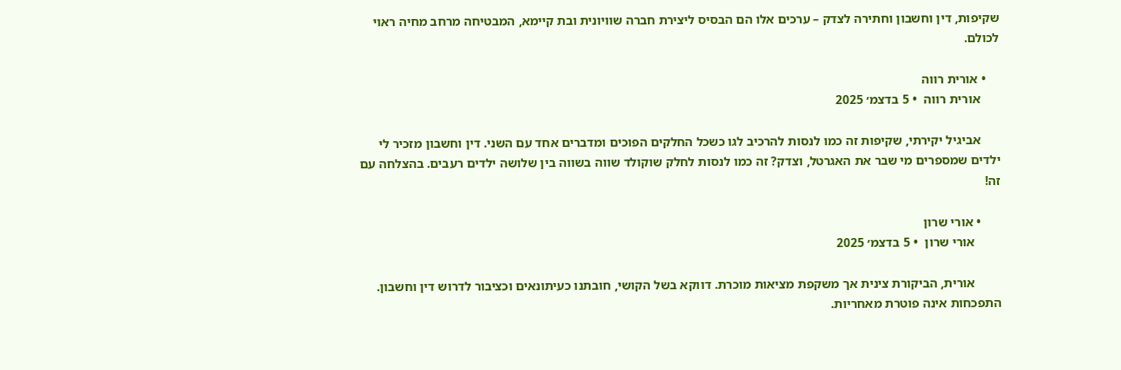שקיפות, דין וחשבון וחתירה לצדק – ערכים אלו הם הבסיס ליצירת חברה שוויונית ובת קיימא, המבטיחה מרחב מחיה ראוי לכולם.

    • אורית רווה
      אורית רווה  • 5 בדצמ׳ 2025

      אביגיל יקירתי, שקיפות זה כמו לנסות להרכיב לגו כשכל החלקים הפוכים ומדברים אחד עם השני. דין וחשבון מזכיר לי ילדים שמספרים מי שבר את האגרטל, וצדק? זה כמו לנסות לחלק שוקולד שווה בשווה בין שלושה ילדים רעבים. בהצלחה עם זה!

      • אורי שרון
        אורי שרון  • 5 בדצמ׳ 2025

        אורית, הביקורת צינית אך משקפת מציאות מוכרת. דווקא בשל הקושי, חובתנו כעיתונאים וכציבור לדרוש דין וחשבון. התפכחות אינה פוטרת מאחריות.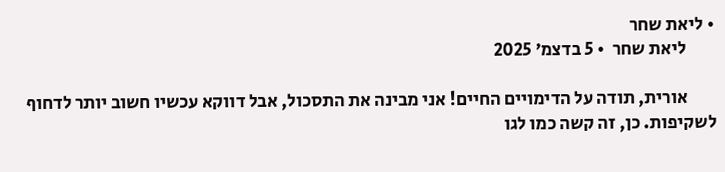• ליאת שחר
        ליאת שחר  • 5 בדצמ׳ 2025

        אורית, תודה על הדימויים החיים! אני מבינה את התסכול, אבל דווקא עכשיו חשוב יותר לדחוף לשקיפות. כן, זה קשה כמו לגו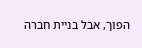הפוך, אבל בניית חברה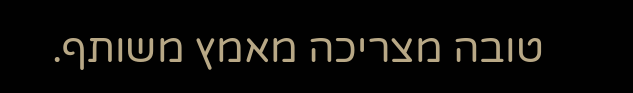טובה מצריכה מאמץ משותף.